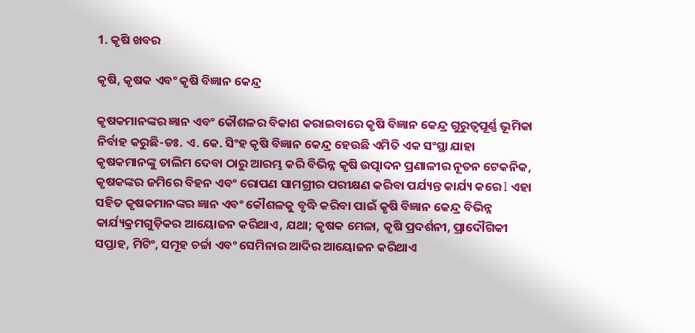1. କୃଷି ଖବର

କୃଷି, କୃଷକ ଏବଂ କୃଷି ବିଜ୍ଞାନ କେନ୍ଦ୍ର

କୃଷକମାନଙ୍କର ଜ୍ଞାନ ଏବଂ କୌଶଳର ବିକାଶ କରାଇବାରେ କୃଷି ବିଜ୍ଞାନ କେନ୍ଦ୍ର ଗୁରୁତ୍ୱପୂର୍ଣ୍ଣ ଭୂମିକା ନିର୍ବାହ କରୁଛି-ଡଃ. ଏ. କେ. ସିଂହ କୃଷି ବିଜ୍ଞାନ କେନ୍ଦ୍ର ହେଉଛି ଏମିତି ଏକ ସଂସ୍ଥା ଯାହା କୃଷକମାନଙ୍କୁ ତାଲିମ ଦେବା ଠାରୁ ଆରମ୍ଭ କରି ବିଭିନ୍ନ କୃଷି ଉତ୍ପାଦନ ପ୍ରଣାଳୀର ନୂତନ ଟେକନିକ, କୃଷକଙ୍କର ଜମିରେ ବିହନ ଏବଂ ରୋପଣ ସାମଗ୍ରୀର ପରୀକ୍ଷଣ କରିବା ପର୍ଯ୍ୟନ୍ତ କାର୍ଯ୍ୟ କରେ l ଏହା ସହିତ କୃଷକମାନଙ୍କର ଜ୍ଞାନ ଏବଂ କୌଶଳକୁ ବୃଦ୍ଧି କରିବା ପାଇଁ କୃଷି ବିଜ୍ଞାନ କେନ୍ଦ୍ର ବିଭିନ୍ନ କାର୍ଯ୍ୟକ୍ରମଗୁଡ଼ିକର ଆୟୋଜନ କରିଥାଏ, ଯଥା; କୃଷକ ମେଳା, କୃଷି ପ୍ରଦର୍ଶନୀ, ପ୍ରାଦୌଗିକୀ ସପ୍ତାହ, ମିଟିଂ, ସମୂହ ଚର୍ଚ୍ଚା ଏବଂ ସେମିନାର ଆଦିର ଆୟୋଜନ କରିଥାଏ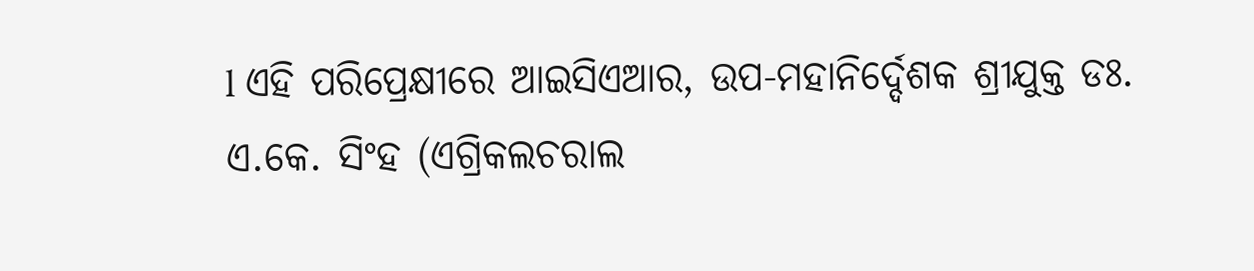l ଏହି ପରିପ୍ରେକ୍ଷୀରେ ଆଇସିଏଆର, ଉପ-ମହାନିର୍ଦ୍ଦେଶକ ଶ୍ରୀଯୁକ୍ତ ଡଃ. ଏ.କେ. ସିଂହ (ଏଗ୍ରିକଲଚରାଲ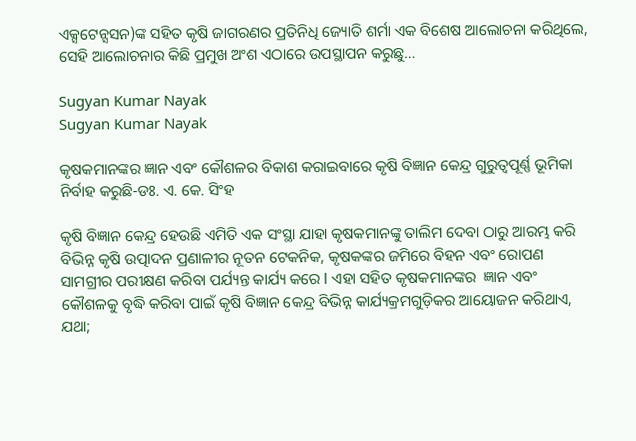ଏକ୍ସଟେନ୍ସସନ)ଙ୍କ ସହିତ କୃଷି ଜାଗରଣର ପ୍ରତିନିଧି ଜ୍ୟୋତି ଶର୍ମା ଏକ ବିଶେଷ ଆଲୋଚନା କରିଥିଲେ, ସେହି ଆଲୋଚନାର କିଛି ପ୍ରମୁଖ ଅଂଶ ଏଠାରେ ଉପସ୍ଥାପନ କରୁଛୁ…

Sugyan Kumar Nayak
Sugyan Kumar Nayak

କୃଷକମାନଙ୍କର ଜ୍ଞାନ ଏବଂ କୌଶଳର ବିକାଶ କରାଇବାରେ କୃଷି ବିଜ୍ଞାନ କେନ୍ଦ୍ର ଗୁରୁତ୍ୱପୂର୍ଣ୍ଣ ଭୂମିକା ନିର୍ବାହ କରୁଛି-ଡଃ. ଏ. କେ. ସିଂହ

କୃଷି ବିଜ୍ଞାନ କେନ୍ଦ୍ର ହେଉଛି ଏମିତି ଏକ ସଂସ୍ଥା ଯାହା କୃଷକମାନଙ୍କୁ ତାଲିମ ଦେବା ଠାରୁ ଆରମ୍ଭ କରି ବିଭିନ୍ନ କୃଷି ଉତ୍ପାଦନ ପ୍ରଣାଳୀର ନୂତନ ଟେକନିକ, କୃଷକଙ୍କର ଜମିରେ ବିହନ ଏବଂ ରୋପଣ ସାମଗ୍ରୀର ପରୀକ୍ଷଣ କରିବା ପର୍ଯ୍ୟନ୍ତ କାର୍ଯ୍ୟ କରେ l ଏହା ସହିତ କୃଷକମାନଙ୍କର  ଜ୍ଞାନ ଏବଂ କୌଶଳକୁ ବୃଦ୍ଧି କରିବା ପାଇଁ କୃଷି ବିଜ୍ଞାନ କେନ୍ଦ୍ର ବିଭିନ୍ନ କାର୍ଯ୍ୟକ୍ରମଗୁଡ଼ିକର ଆୟୋଜନ କରିଥାଏ, ଯଥା;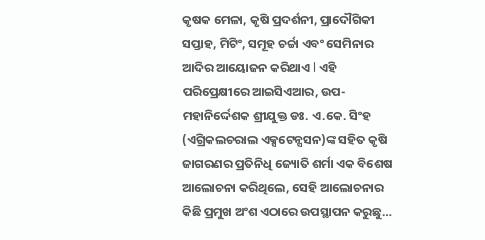କୃଷକ ମେଳା, କୃଷି ପ୍ରଦର୍ଶନୀ, ପ୍ରାଦୌଗିକୀ ସପ୍ତାହ, ମିଟିଂ, ସମୂହ ଚର୍ଚ୍ଚା ଏବଂ ସେମିନାର ଆଦିର ଆୟୋଜନ କରିଥାଏ l ଏହି ପରିପ୍ରେକ୍ଷୀରେ ଆଇସିଏଆର, ଉପ-ମହାନିର୍ଦ୍ଦେଶକ ଶ୍ରୀଯୁକ୍ତ ଡଃ. ଏ.କେ. ସିଂହ (ଏଗ୍ରିକଲଚରାଲ ଏକ୍ସଟେନ୍ସସନ)ଙ୍କ ସହିତ କୃଷି ଜାଗରଣର ପ୍ରତିନିଧି ଜ୍ୟୋତି ଶର୍ମା ଏକ ବିଶେଷ ଆଲୋଚନା କରିଥିଲେ, ସେହି ଆଲୋଚନାର କିଛି ପ୍ରମୁଖ ଅଂଶ ଏଠାରେ ଉପସ୍ଥାପନ କରୁଛୁ…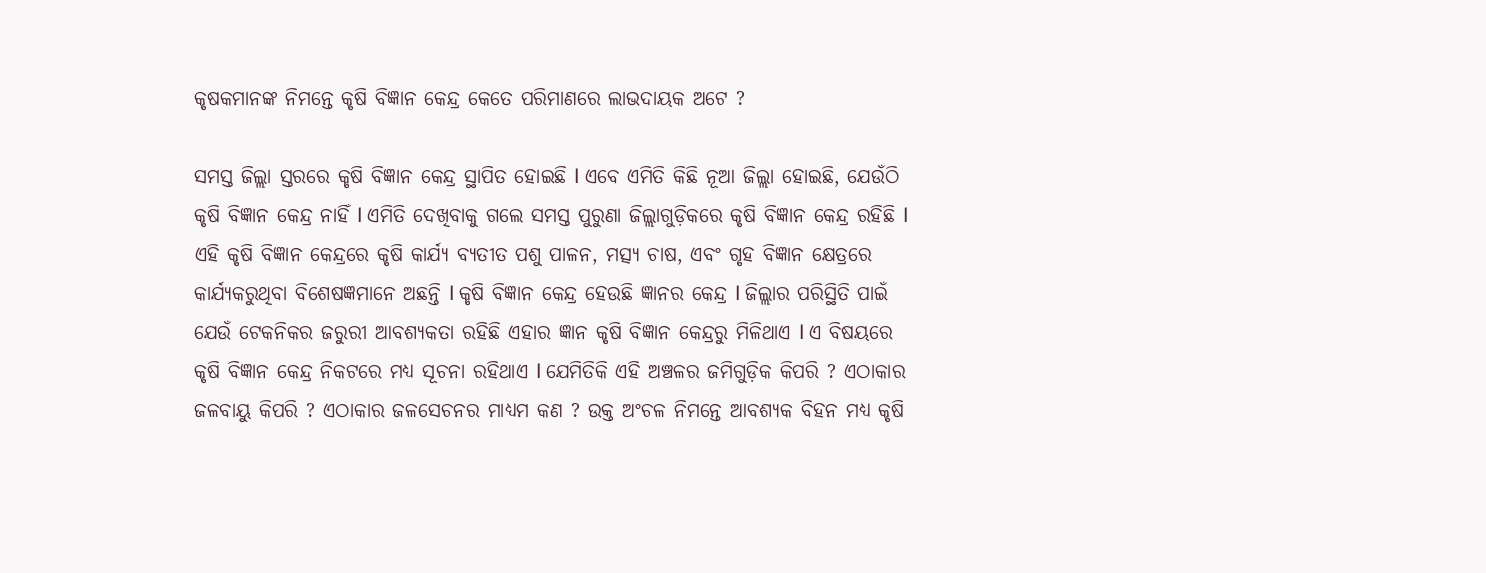କୃଷକମାନଙ୍କ ନିମନ୍ତେ କୃଷି ବିଜ୍ଞାନ କେନ୍ଦ୍ର କେତେ ପରିମାଣରେ ଲାଭଦାୟକ ଅଟେ ?

ସମସ୍ତ ଜିଲ୍ଲା ସ୍ତରରେ କୃଷି ବିଜ୍ଞାନ କେନ୍ଦ୍ର ସ୍ଥାପିତ ହୋଇଛି l ଏବେ ଏମିତି କିଛି ନୂଆ ଜିଲ୍ଲା ହୋଇଛି, ଯେଉଁଠି କୃଷି ବିଜ୍ଞାନ କେନ୍ଦ୍ର ନାହିଁ l ଏମିତି ଦେଖିବାକୁ ଗଲେ ସମସ୍ତ ପୁରୁଣା ଜିଲ୍ଲାଗୁଡ଼ିକରେ କୃଷି ବିଜ୍ଞାନ କେନ୍ଦ୍ର ରହିଛି l ଏହି କୃଷି ବିଜ୍ଞାନ କେନ୍ଦ୍ରରେ କୃଷି କାର୍ଯ୍ୟ ବ୍ୟତୀତ ପଶୁ ପାଳନ, ମତ୍ସ୍ୟ ଚାଷ, ଏବଂ ଗୃହ ବିଜ୍ଞାନ କ୍ଷେତ୍ରରେ କାର୍ଯ୍ୟକରୁଥିବା ବିଶେଷଜ୍ଞମାନେ ଅଛନ୍ତି l କୃଷି ବିଜ୍ଞାନ କେନ୍ଦ୍ର ହେଉଛି ଜ୍ଞାନର କେନ୍ଦ୍ର l ଜିଲ୍ଲାର ପରିସ୍ଥିତି ପାଇଁ ଯେଉଁ ଟେକନିକର ଜରୁରୀ ଆବଶ୍ୟକତା ରହିଛି ଏହାର ଜ୍ଞାନ କୃଷି ବିଜ୍ଞାନ କେନ୍ଦ୍ରରୁ ମିଳିଥାଏ l ଏ ବିଷୟରେ କୃଷି ବିଜ୍ଞାନ କେନ୍ଦ୍ର ନିକଟରେ ମଧ୍ୟ ସୂଚନା ରହିଥାଏ l ଯେମିତିକି ଏହି ଅଞ୍ଚଳର ଜମିଗୁଡ଼ିକ କିପରି ? ଏଠାକାର ଜଳବାୟୁ କିପରି ? ଏଠାକାର ଜଳସେଚନର ମାଧ୍ୟମ କଣ ? ଉକ୍ତ ଅଂଚଳ ନିମନ୍ତେ ଆବଶ୍ୟକ ବିହନ ମଧ୍ୟ କୃଷି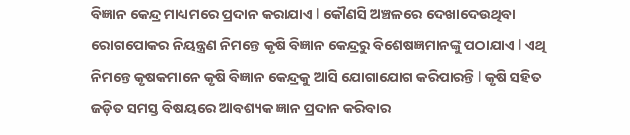ବିଜ୍ଞାନ କେନ୍ଦ୍ର ମାଧ୍ୟମରେ ପ୍ରଦାନ କରାଯାଏ l କୌଣସି ଅଞ୍ଚଳରେ ଦେଖାଦେଉଥିବା ରୋଗପୋକର ନିୟନ୍ତ୍ରଣ ନିମନ୍ତେ କୃଷି ବିଜ୍ଞାନ କେନ୍ଦ୍ରରୁ ବିଶେଷଜ୍ଞମାନଙ୍କୁ ପଠାଯାଏ l ଏଥି ନିମନ୍ତେ କୃଷକମାନେ କୃଷି ବିଜ୍ଞାନ କେନ୍ଦ୍ରକୁ ଆସି ଯୋଗାଯୋଗ କରିପାରନ୍ତି l କୃଷି ସହିତ ଜଡ଼ିତ ସମସ୍ତ ବିଷୟରେ ଆବଶ୍ୟକ ଜ୍ଞାନ ପ୍ରଦାନ କରିବାର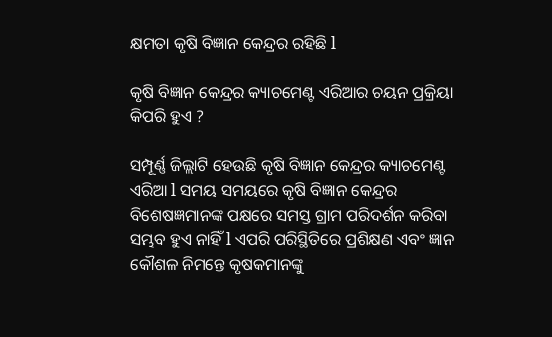କ୍ଷମତା କୃଷି ବିଜ୍ଞାନ କେନ୍ଦ୍ରର ରହିଛି l

କୃଷି ବିଜ୍ଞାନ କେନ୍ଦ୍ରର କ୍ୟାଚମେଣ୍ଟ ଏରିଆର ଚୟନ ପ୍ରକ୍ରିୟା କିପରି ହୁଏ ?

ସମ୍ପୂର୍ଣ୍ଣ ଜିଲ୍ଲାଟି ହେଉଛି କୃଷି ବିଜ୍ଞାନ କେନ୍ଦ୍ରର କ୍ୟାଚମେଣ୍ଟ ଏରିଆ l ସମୟ ସମୟରେ କୃଷି ବିଜ୍ଞାନ କେନ୍ଦ୍ରର ବିଶେଷଜ୍ଞମାନଙ୍କ ପକ୍ଷରେ ସମସ୍ତ ଗ୍ରାମ ପରିଦର୍ଶନ କରିବା ସମ୍ଭବ ହୁଏ ନାହିଁ l ଏପରି ପରିସ୍ଥିତିରେ ପ୍ରଶିକ୍ଷଣ ଏବଂ ଜ୍ଞାନ କୌଶଳ ନିମନ୍ତେ କୃଷକମାନଙ୍କୁ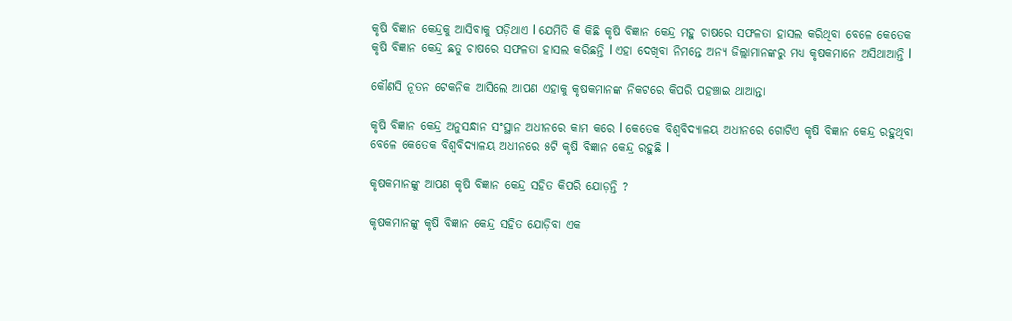କୃଷି ବିଜ୍ଞାନ କେନ୍ଦ୍ରକୁ ଆସିବାକୁ ପଡ଼ିଥାଏ l ଯେମିତି କି କିଛି କୃଷି ବିଜ୍ଞାନ କେନ୍ଦ୍ର ମହୁ ଚାଷରେ ସଫଳତା ହାସଲ କରିଥିବା ବେଳେ କେତେକ କୃଷି ବିଜ୍ଞାନ କେନ୍ଦ୍ର ଛତୁ ଚାଷରେ ସଫଳତା ହାସଲ କରିଛନ୍ତି l ଏହା ଦେଖିବା ନିମନ୍ତେ ଅନ୍ୟ ଜିଲ୍ଲାମାନଙ୍କରୁ ମଧ୍ୟ କୃଷକମାନେ ଅସିଥାଆନ୍ତି l

କୌଣସି ନୂତନ ଟେକନିକ ଆସିଲେ ଆପଣ ଏହାକୁ କୃଷକମାନଙ୍କ ନିକଟରେ କିପରି ପହଞ୍ଚାଇ ଥାଆନ୍ତା

କୃଷି ବିଜ୍ଞାନ କେନ୍ଦ୍ର ଅନୁସନ୍ଧାନ ସଂସ୍ଥାନ ଅଧୀନରେ କାମ କରେ l କେତେକ ବିଶ୍ୱବିଦ୍ୟାଳୟ ଅଧୀନରେ ଗୋଟିଏ କୃଷି ବିଜ୍ଞାନ କେନ୍ଦ୍ର ରହୁଥିବା ବେଳେ କେତେକ ବିଶ୍ୱବିଦ୍ୟାଳୟ ଅଧୀନରେ ୫ଟି କୃଷି ବିଜ୍ଞାନ କେନ୍ଦ୍ର ରହୁଛି l

କୃଷକମାନଙ୍କୁ ଆପଣ କୃଷି ବିଜ୍ଞାନ କେନ୍ଦ୍ର ସହିତ କିପରି ଯୋଡ଼ନ୍ତି ?

କୃଷକମାନଙ୍କୁ କୃଷି ବିଜ୍ଞାନ କେନ୍ଦ୍ର ସହିତ ଯୋଡ଼ିବା ଏକ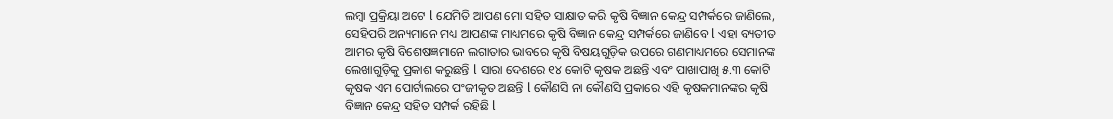ଲମ୍ବା ପ୍ରକ୍ରିୟା ଅଟେ l ଯେମିତି ଆପଣ ମୋ ସହିତ ସାକ୍ଷାତ କରି କୃଷି ବିଜ୍ଞାନ କେନ୍ଦ୍ର ସମ୍ପର୍କରେ ଜାଣିଲେ, ସେହିପରି ଅନ୍ୟମାନେ ମଧ୍ୟ ଆପଣଙ୍କ ମାଧ୍ୟମରେ କୃଷି ବିଜ୍ଞାନ କେନ୍ଦ୍ର ସମ୍ପର୍କରେ ଜାଣିବେ l ଏହା ବ୍ୟତୀତ ଆମର କୃଷି ବିଶେଷଜ୍ଞମାନେ ଲଗାତାର ଭାବରେ କୃଷି ବିଷୟଗୁଡ଼ିକ ଉପରେ ଗଣମାଧ୍ୟମରେ ସେମାନଙ୍କ ଲେଖାଗୁଡ଼ିକୁ ପ୍ରକାଶ କରୁଛନ୍ତି l ସାରା ଦେଶରେ ୧୪ କୋଟି କୃଷକ ଅଛନ୍ତି ଏବଂ ପାଖାପାଖି ୫.୩ କୋଟି କୃଷକ ଏମ ପୋର୍ଟାଲରେ ପଂଜୀକୃତ ଅଛନ୍ତି l କୌଣସି ନା କୌଣସି ପ୍ରକାରେ ଏହି କୃଷକମାନଙ୍କର କୃଷି ବିଜ୍ଞାନ କେନ୍ଦ୍ର ସହିତ ସମ୍ପର୍କ ରହିଛି l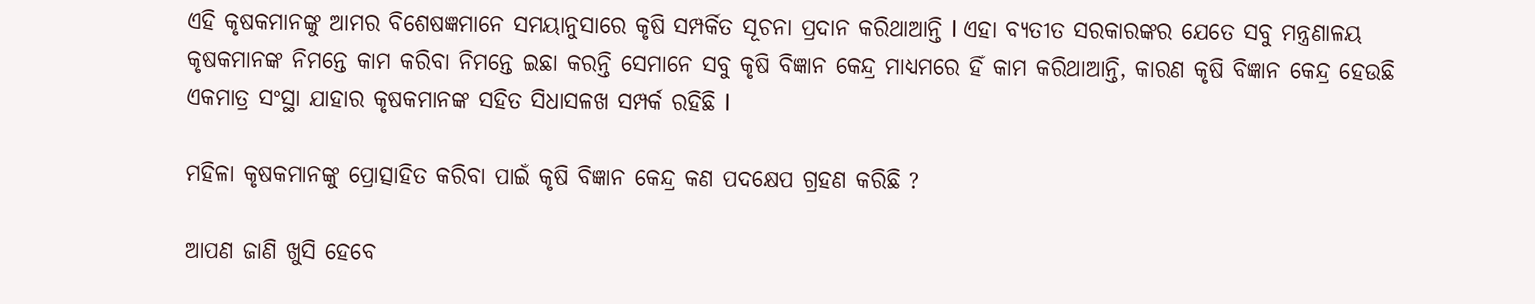ଏହି କୃଷକମାନଙ୍କୁ ଆମର ବିଶେଷଜ୍ଞମାନେ ସମୟାନୁସାରେ କୃଷି ସମ୍ପର୍କିତ ସୂଚନା ପ୍ରଦାନ କରିଥାଆନ୍ତି l ଏହା ବ୍ୟତୀତ ସରକାରଙ୍କର ଯେତେ ସବୁ ମନ୍ତ୍ରଣାଳୟ କୃଷକମାନଙ୍କ ନିମନ୍ତେ କାମ କରିବା ନିମନ୍ତେ ଇଛା କରନ୍ତି ସେମାନେ ସବୁ କୃଷି ବିଜ୍ଞାନ କେନ୍ଦ୍ର ମାଧ୍ୟମରେ ହିଁ କାମ କରିଥାଆନ୍ତି, କାରଣ କୃଷି ବିଜ୍ଞାନ କେନ୍ଦ୍ର ହେଉଛି ଏକମାତ୍ର ସଂସ୍ଥା ଯାହାର କୃଷକମାନଙ୍କ ସହିତ ସିଧାସଳଖ ସମ୍ପର୍କ ରହିଛି l

ମହିଳା କୃଷକମାନଙ୍କୁ ପ୍ରୋତ୍ସାହିତ କରିବା ପାଇଁ କୃଷି ବିଜ୍ଞାନ କେନ୍ଦ୍ର କଣ ପଦକ୍ଷେପ ଗ୍ରହଣ କରିଛି ?

ଆପଣ ଜାଣି ଖୁସି ହେବେ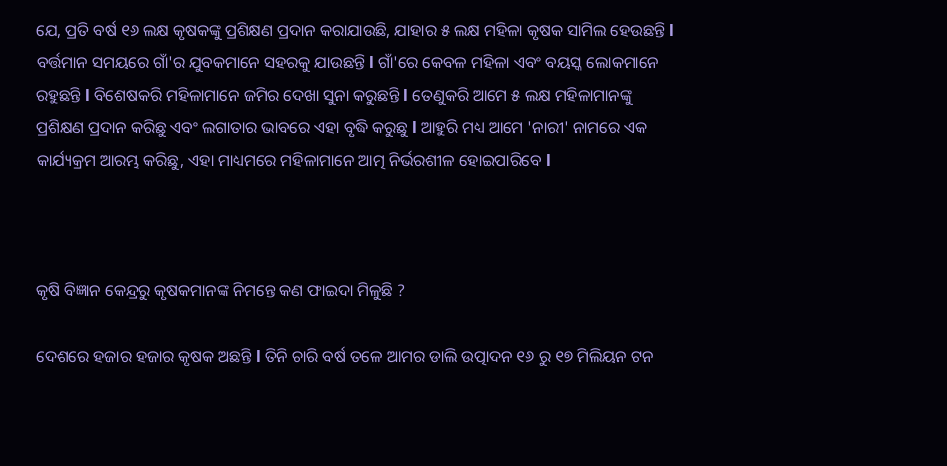ଯେ, ପ୍ରତି ବର୍ଷ ୧୬ ଲକ୍ଷ କୃଷକଙ୍କୁ ପ୍ରଶିକ୍ଷଣ ପ୍ରଦାନ କରାଯାଉଛି, ଯାହାର ୫ ଲକ୍ଷ ମହିଳା କୃଷକ ସାମିଲ ହେଉଛନ୍ତି l ବର୍ତ୍ତମାନ ସମୟରେ ଗାଁ'ର ଯୁବକମାନେ ସହରକୁ ଯାଉଛନ୍ତି l ଗାଁ'ରେ କେବଳ ମହିଳା ଏବଂ ବୟସ୍କ ଲୋକମାନେ ରହୁଛନ୍ତି l ବିଶେଷକରି ମହିଳାମାନେ ଜମିର ଦେଖା ସୁନା କରୁଛନ୍ତି l ତେଣୁକରି ଆମେ ୫ ଲକ୍ଷ ମହିଳାମାନଙ୍କୁ ପ୍ରଶିକ୍ଷଣ ପ୍ରଦାନ କରିଛୁ ଏବଂ ଲଗାତାର ଭାବରେ ଏହା ବୃଦ୍ଧି କରୁଛୁ l ଆହୁରି ମଧ୍ୟ ଆମେ 'ନାରୀ' ନାମରେ ଏକ କାର୍ଯ୍ୟକ୍ରମ ଆରମ୍ଭ କରିଛୁ, ଏହା ମାଧ୍ୟମରେ ମହିଳାମାନେ ଆତ୍ମ ନିର୍ଭରଶୀଳ ହୋଇପାରିବେ l



କୃଷି ବିଜ୍ଞାନ କେନ୍ଦ୍ରରୁ କୃଷକମାନଙ୍କ ନିମନ୍ତେ କଣ ଫାଇଦା ମିଳୁଛି ?

ଦେଶରେ ହଜାର ହଜାର କୃଷକ ଅଛନ୍ତି l ତିନି ଚାରି ବର୍ଷ ତଳେ ଆମର ଡାଲି ଉତ୍ପାଦନ ୧୬ ରୁ ୧୭ ମିଲିୟନ ଟନ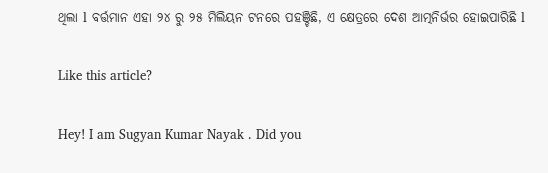ଥିଲା l ବର୍ତ୍ତମାନ ଏହା ୨୪ ରୁ ୨୫ ମିଲିୟନ ଟନରେ ପହଞ୍ଚିଛି, ଏ କ୍ଷେତ୍ରରେ ଦେଶ ଆତ୍ମନିର୍ଭର ହୋଇପାରିଛି l

Like this article?

Hey! I am Sugyan Kumar Nayak . Did you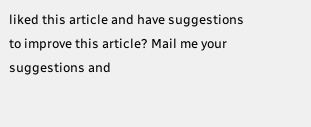liked this article and have suggestions to improve this article? Mail me your suggestions and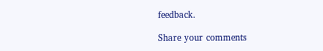feedback.

Share your comments